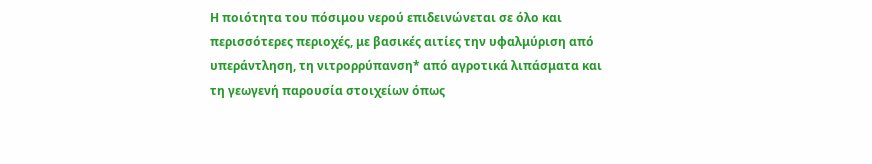Η ποιότητα του πόσιμου νερού επιδεινώνεται σε όλο και περισσότερες περιοχές, με βασικές αιτίες την υφαλμύριση από υπεράντληση, τη νιτρορρύπανση* από αγροτικά λιπάσματα και τη γεωγενή παρουσία στοιχείων όπως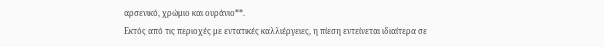αρσενικό, χρώμιο και ουράνιο**.
Εκτός από τις περιοχές με εντατικές καλλιέργειες, η πίεση εντείνεται ιδιαίτερα σε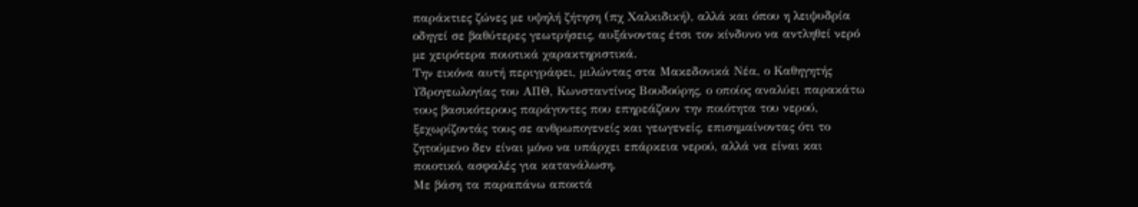παράκτιες ζώνες με υψηλή ζήτηση (πχ Χαλκιδική), αλλά και όπου η λειψυδρία οδηγεί σε βαθύτερες γεωτρήσεις, αυξάνοντας έτσι τον κίνδυνο να αντληθεί νερό με χειρότερα ποιοτικά χαρακτηριστικά.
Την εικόνα αυτή περιγράφει, μιλώντας στα Μακεδονικά Νέα, ο Καθηγητής Υδρογεωλογίας του ΑΠΘ, Κωνσταντίνος Βουδούρης, ο οποίος αναλύει παρακάτω τους βασικότερους παράγοντες που επηρεάζουν την ποιότητα του νερού, ξεχωρίζοντάς τους σε ανθρωπογενείς και γεωγενείς, επισημαίνοντας ότι το ζητούμενο δεν είναι μόνο να υπάρχει επάρκεια νερού, αλλά να είναι και ποιοτικό, ασφαλές για κατανάλωση.
Με βάση τα παραπάνω αποκτά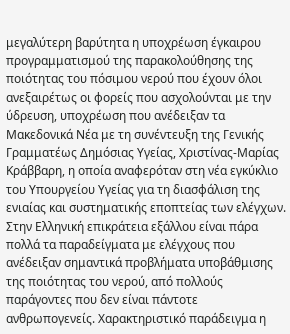μεγαλύτερη βαρύτητα η υποχρέωση έγκαιρου προγραμματισμού της παρακολούθησης της ποιότητας του πόσιμου νερού που έχουν όλοι ανεξαιρέτως οι φορείς που ασχολούνται με την ύδρευση, υποχρέωση που ανέδειξαν τα Μακεδονικά Νέα με τη συνέντευξη της Γενικής Γραμματέως Δημόσιας Υγείας, Χριστίνας-Μαρίας Κράββαρη, η οποία αναφερόταν στη νέα εγκύκλιο του Υπουργείου Υγείας για τη διασφάλιση της ενιαίας και συστηματικής εποπτείας των ελέγχων.
Στην Ελληνική επικράτεια εξάλλου είναι πάρα πολλά τα παραδείγματα με ελέγχους που ανέδειξαν σημαντικά προβλήματα υποβάθμισης της ποιότητας του νερού, από πολλούς παράγοντες που δεν είναι πάντοτε ανθρωπογενείς. Χαρακτηριστικό παράδειγμα η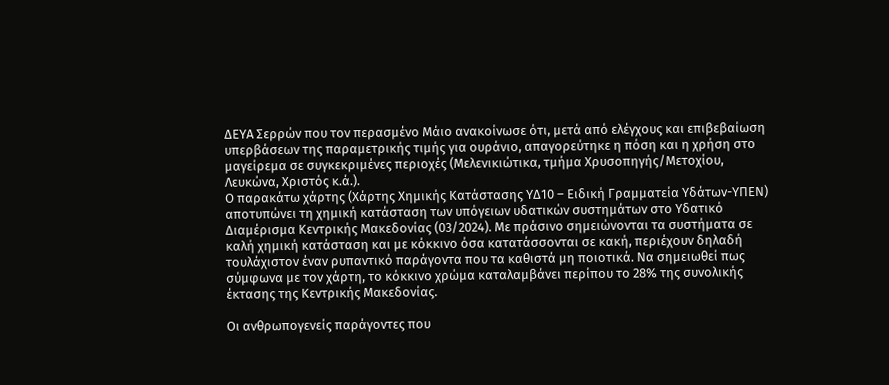ΔΕΥΑ Σερρών που τον περασμένο Μάιο ανακοίνωσε ότι, μετά από ελέγχους και επιβεβαίωση υπερβάσεων της παραμετρικής τιμής για ουράνιο, απαγορεύτηκε η πόση και η χρήση στο μαγείρεμα σε συγκεκριμένες περιοχές (Μελενικιώτικα, τμήμα Χρυσοπηγής/Μετοχίου, Λευκώνα, Χριστός κ.ά.).
Ο παρακάτω χάρτης (Χάρτης Χημικής Κατάστασης ΥΔ10 – Ειδική Γραμματεία Υδάτων-ΥΠΕΝ) αποτυπώνει τη χημική κατάσταση των υπόγειων υδατικών συστημάτων στο Υδατικό Διαμέρισμα Κεντρικής Μακεδονίας (03/2024). Με πράσινο σημειώνονται τα συστήματα σε καλή χημική κατάσταση και με κόκκινο όσα κατατάσσονται σε κακή, περιέχουν δηλαδή τουλάχιστον έναν ρυπαντικό παράγοντα που τα καθιστά μη ποιοτικά. Να σημειωθεί πως σύμφωνα με τον χάρτη, το κόκκινο χρώμα καταλαμβάνει περίπου το 28% της συνολικής έκτασης της Κεντρικής Μακεδονίας.

Οι ανθρωπογενείς παράγοντες που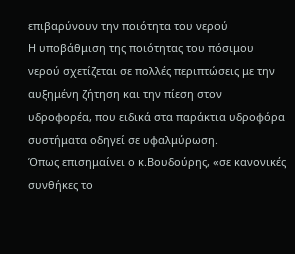επιβαρύνουν την ποιότητα του νερού
Η υποβάθμιση της ποιότητας του πόσιμου νερού σχετίζεται σε πολλές περιπτώσεις με την αυξημένη ζήτηση και την πίεση στον υδροφορέα, που ειδικά στα παράκτια υδροφόρα συστήματα οδηγεί σε υφαλμύρωση.
Όπως επισημαίνει ο κ.Βουδούρης, «σε κανονικές συνθήκες το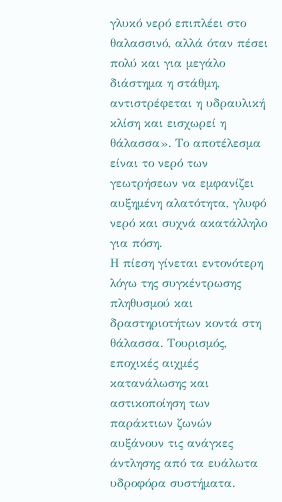γλυκό νερό επιπλέει στο θαλασσινό, αλλά όταν πέσει πολύ και για μεγάλο διάστημα η στάθμη, αντιστρέφεται η υδραυλική κλίση και εισχωρεί η θάλασσα». Το αποτέλεσμα είναι το νερό των γεωτρήσεων να εμφανίζει αυξημένη αλατότητα, γλυφό νερό και συχνά ακατάλληλο για πόση.
Η πίεση γίνεται εντονότερη λόγω της συγκέντρωσης πληθυσμού και δραστηριοτήτων κοντά στη θάλασσα. Τουρισμός, εποχικές αιχμές κατανάλωσης και αστικοποίηση των παράκτιων ζωνών αυξάνουν τις ανάγκες άντλησης από τα ευάλωτα υδροφόρα συστήματα.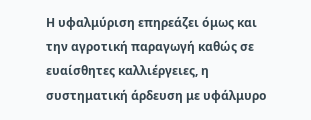Η υφαλμύριση επηρεάζει όμως και την αγροτική παραγωγή καθώς σε ευαίσθητες καλλιέργειες, η συστηματική άρδευση με υφάλμυρο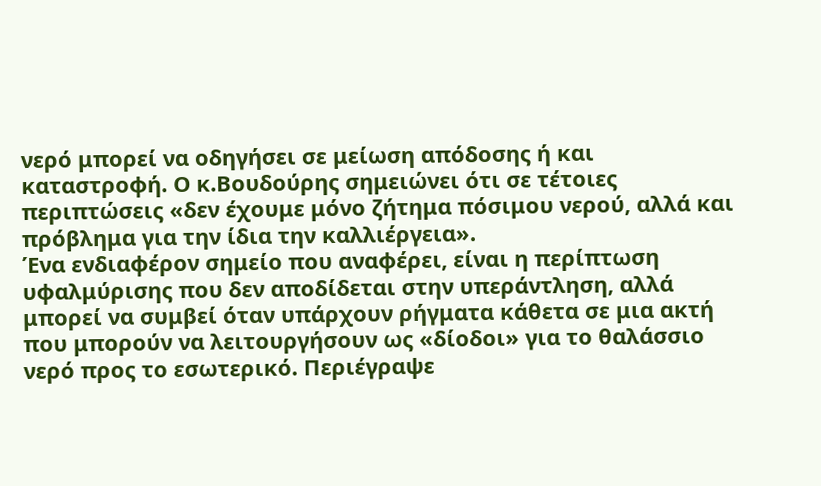νερό μπορεί να οδηγήσει σε μείωση απόδοσης ή και καταστροφή. Ο κ.Βουδούρης σημειώνει ότι σε τέτοιες περιπτώσεις «δεν έχουμε μόνο ζήτημα πόσιμου νερού, αλλά και πρόβλημα για την ίδια την καλλιέργεια».
Ένα ενδιαφέρον σημείο που αναφέρει, είναι η περίπτωση υφαλμύρισης που δεν αποδίδεται στην υπεράντληση, αλλά μπορεί να συμβεί όταν υπάρχουν ρήγματα κάθετα σε μια ακτή που μπορούν να λειτουργήσουν ως «δίοδοι» για το θαλάσσιο νερό προς το εσωτερικό. Περιέγραψε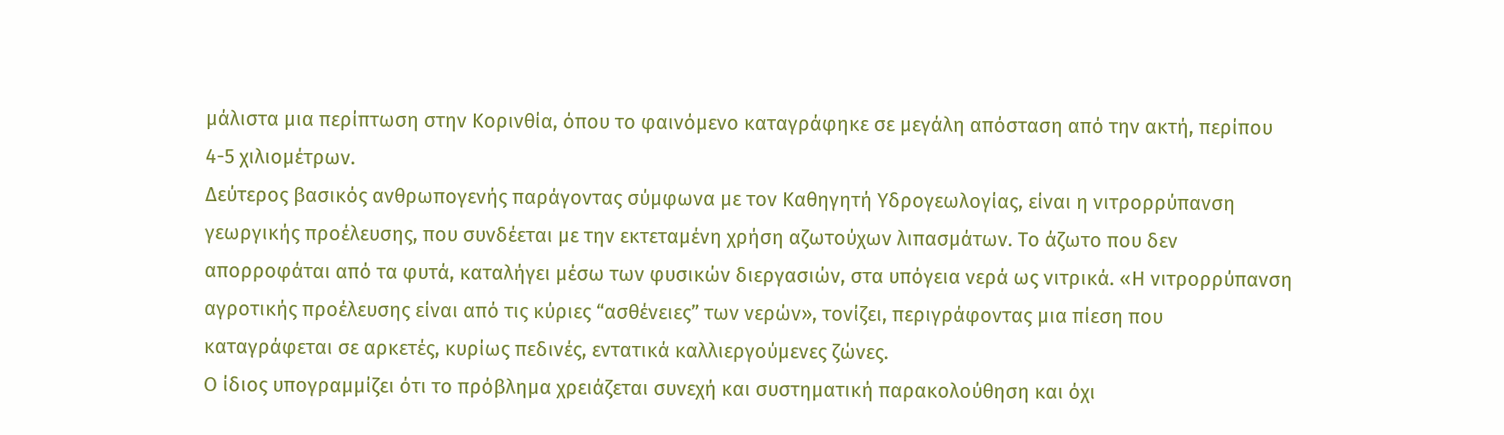μάλιστα μια περίπτωση στην Κορινθία, όπου το φαινόμενο καταγράφηκε σε μεγάλη απόσταση από την ακτή, περίπου 4-5 χιλιομέτρων.
Δεύτερος βασικός ανθρωπογενής παράγοντας σύμφωνα με τον Καθηγητή Υδρογεωλογίας, είναι η νιτρορρύπανση γεωργικής προέλευσης, που συνδέεται με την εκτεταμένη χρήση αζωτούχων λιπασμάτων. Το άζωτο που δεν απορροφάται από τα φυτά, καταλήγει μέσω των φυσικών διεργασιών, στα υπόγεια νερά ως νιτρικά. «Η νιτρορρύπανση αγροτικής προέλευσης είναι από τις κύριες “ασθένειες” των νερών», τονίζει, περιγράφοντας μια πίεση που καταγράφεται σε αρκετές, κυρίως πεδινές, εντατικά καλλιεργούμενες ζώνες.
Ο ίδιος υπογραμμίζει ότι το πρόβλημα χρειάζεται συνεχή και συστηματική παρακολούθηση και όχι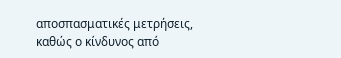αποσπασματικές μετρήσεις, καθώς ο κίνδυνος από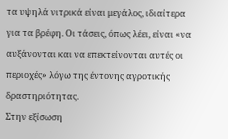τα υψηλά νιτρικά είναι μεγάλος, ιδιαίτερα για τα βρέφη. Οι τάσεις, όπως λέει, είναι «να αυξάνονται και να επεκτείνονται αυτές οι περιοχές» λόγω της έντονης αγροτικής δραστηριότητας.
Στην εξίσωση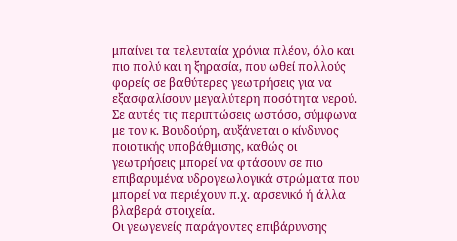μπαίνει τα τελευταία χρόνια πλέον, όλο και πιο πολύ και η ξηρασία, που ωθεί πολλούς φορείς σε βαθύτερες γεωτρήσεις για να εξασφαλίσουν μεγαλύτερη ποσότητα νερού. Σε αυτές τις περιπτώσεις ωστόσο, σύμφωνα με τον κ. Βουδούρη, αυξάνεται ο κίνδυνος ποιοτικής υποβάθμισης, καθώς οι γεωτρήσεις μπορεί να φτάσουν σε πιο επιβαρυμένα υδρογεωλογικά στρώματα που μπορεί να περιέχουν π.χ. αρσενικό ή άλλα βλαβερά στοιχεία.
Οι γεωγενείς παράγοντες επιβάρυνσης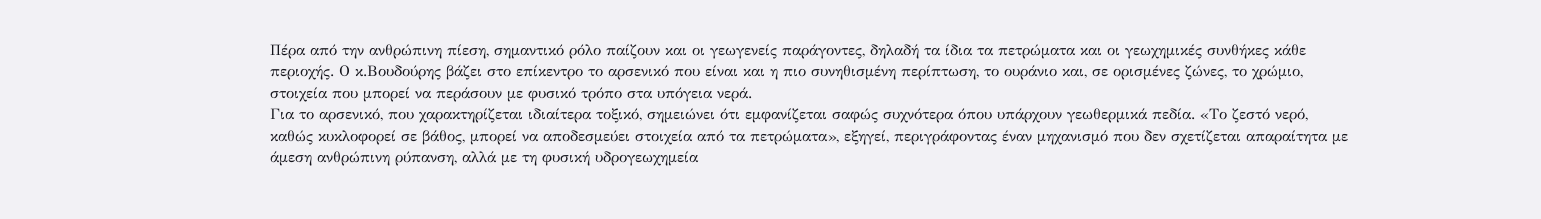Πέρα από την ανθρώπινη πίεση, σημαντικό ρόλο παίζουν και οι γεωγενείς παράγοντες, δηλαδή τα ίδια τα πετρώματα και οι γεωχημικές συνθήκες κάθε περιοχής. Ο κ.Βουδούρης βάζει στο επίκεντρο το αρσενικό που είναι και η πιο συνηθισμένη περίπτωση, το ουράνιο και, σε ορισμένες ζώνες, το χρώμιο, στοιχεία που μπορεί να περάσουν με φυσικό τρόπο στα υπόγεια νερά.
Για το αρσενικό, που χαρακτηρίζεται ιδιαίτερα τοξικό, σημειώνει ότι εμφανίζεται σαφώς συχνότερα όπου υπάρχουν γεωθερμικά πεδία. «Το ζεστό νερό, καθώς κυκλοφορεί σε βάθος, μπορεί να αποδεσμεύει στοιχεία από τα πετρώματα», εξηγεί, περιγράφοντας έναν μηχανισμό που δεν σχετίζεται απαραίτητα με άμεση ανθρώπινη ρύπανση, αλλά με τη φυσική υδρογεωχημεία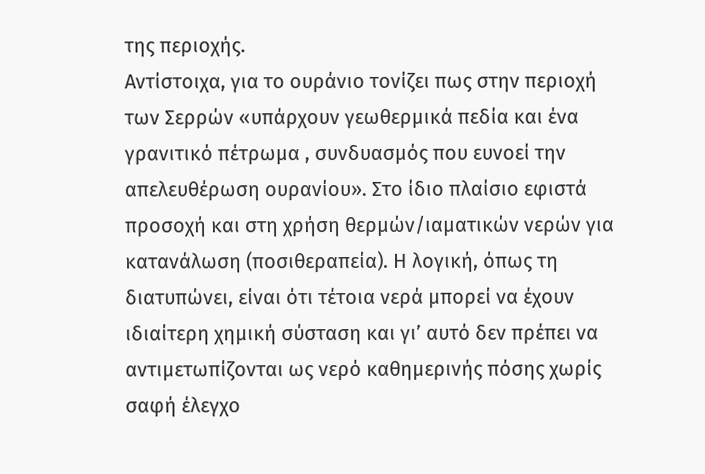της περιοχής.
Αντίστοιχα, για το ουράνιο τονίζει πως στην περιοχή των Σερρών «υπάρχουν γεωθερμικά πεδία και ένα γρανιτικό πέτρωμα , συνδυασμός που ευνοεί την απελευθέρωση ουρανίου». Στο ίδιο πλαίσιο εφιστά προσοχή και στη χρήση θερμών/ιαματικών νερών για κατανάλωση (ποσιθεραπεία). Η λογική, όπως τη διατυπώνει, είναι ότι τέτοια νερά μπορεί να έχουν ιδιαίτερη χημική σύσταση και γι’ αυτό δεν πρέπει να αντιμετωπίζονται ως νερό καθημερινής πόσης χωρίς σαφή έλεγχο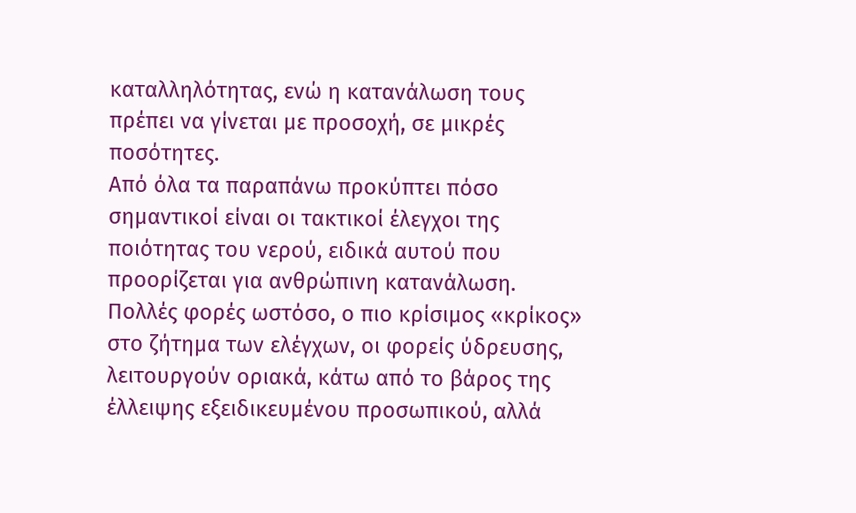καταλληλότητας, ενώ η κατανάλωση τους πρέπει να γίνεται με προσοχή, σε μικρές ποσότητες.
Από όλα τα παραπάνω προκύπτει πόσο σημαντικοί είναι οι τακτικοί έλεγχοι της ποιότητας του νερού, ειδικά αυτού που προορίζεται για ανθρώπινη κατανάλωση. Πολλές φορές ωστόσο, ο πιο κρίσιμος «κρίκος» στο ζήτημα των ελέγχων, οι φορείς ύδρευσης, λειτουργούν οριακά, κάτω από το βάρος της έλλειψης εξειδικευμένου προσωπικού, αλλά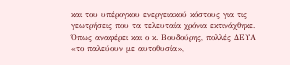και του υπέρογκου ενεργειακού κόστους για τις γεωτρήσεις που τα τελευταία χρόνια εκτινάχθηκε. Όπως αναφέρει και ο κ. Βουδούρης, πολλές ΔΕΥΑ «το παλεύουν με αυτοθυσία»,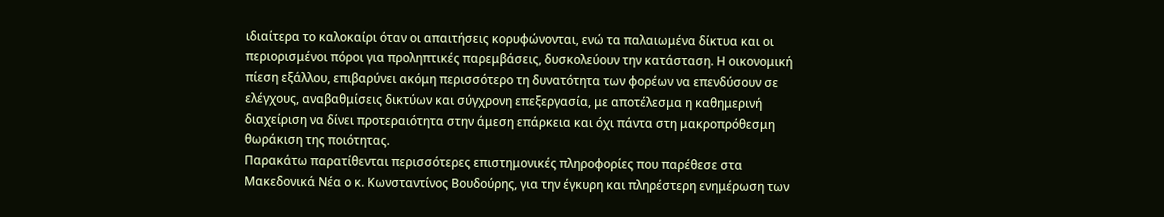ιδιαίτερα το καλοκαίρι όταν οι απαιτήσεις κορυφώνονται, ενώ τα παλαιωμένα δίκτυα και οι περιορισμένοι πόροι για προληπτικές παρεμβάσεις, δυσκολεύουν την κατάσταση. Η οικονομική πίεση εξάλλου, επιβαρύνει ακόμη περισσότερο τη δυνατότητα των φορέων να επενδύσουν σε ελέγχους, αναβαθμίσεις δικτύων και σύγχρονη επεξεργασία, με αποτέλεσμα η καθημερινή διαχείριση να δίνει προτεραιότητα στην άμεση επάρκεια και όχι πάντα στη μακροπρόθεσμη θωράκιση της ποιότητας.
Παρακάτω παρατίθενται περισσότερες επιστημονικές πληροφορίες που παρέθεσε στα Μακεδονικά Νέα ο κ. Κωνσταντίνος Βουδούρης, για την έγκυρη και πληρέστερη ενημέρωση των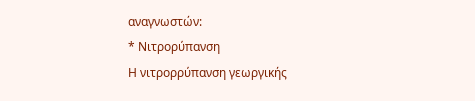αναγνωστών:
* Νιτρορύπανση
Η νιτρορρύπανση γεωργικής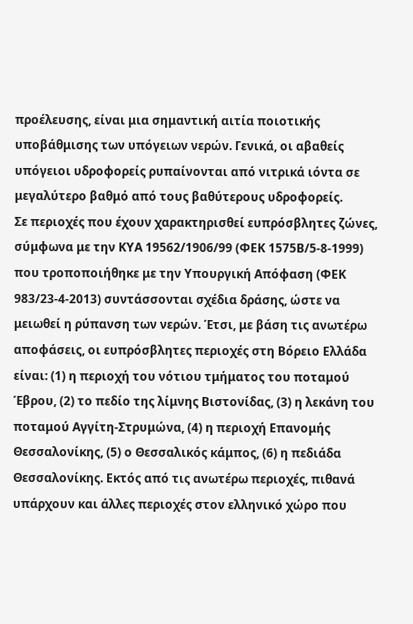προέλευσης, είναι μια σημαντική αιτία ποιοτικής υποβάθμισης των υπόγειων νερών. Γενικά, οι αβαθείς υπόγειοι υδροφορείς ρυπαίνονται από νιτρικά ιόντα σε μεγαλύτερο βαθμό από τους βαθύτερους υδροφορείς.
Σε περιοχές που έχουν χαρακτηρισθεί ευπρόσβλητες ζώνες, σύμφωνα με την ΚΥΑ 19562/1906/99 (ΦΕΚ 1575Β/5-8-1999) που τροποποιήθηκε με την Υπουργική Απόφαση (ΦΕΚ 983/23-4-2013) συντάσσονται σχέδια δράσης, ώστε να μειωθεί η ρύπανση των νερών. Έτσι, με βάση τις ανωτέρω αποφάσεις, οι ευπρόσβλητες περιοχές στη Βόρειο Ελλάδα είναι: (1) η περιοχή του νότιου τμήματος του ποταμού Έβρου, (2) το πεδίο της λίμνης Βιστονίδας, (3) η λεκάνη του ποταμού Αγγίτη-Στρυμώνα, (4) η περιοχή Επανομής Θεσσαλονίκης, (5) ο Θεσσαλικός κάμπος, (6) η πεδιάδα Θεσσαλονίκης. Εκτός από τις ανωτέρω περιοχές, πιθανά υπάρχουν και άλλες περιοχές στον ελληνικό χώρο που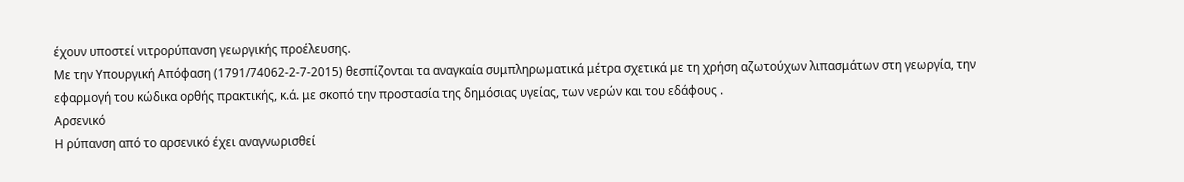έχουν υποστεί νιτρορύπανση γεωργικής προέλευσης.
Με την Υπουργική Απόφαση (1791/74062-2-7-2015) θεσπίζονται τα αναγκαία συμπληρωματικά μέτρα σχετικά με τη χρήση αζωτούχων λιπασμάτων στη γεωργία, την εφαρμογή του κώδικα ορθής πρακτικής, κ.ά. με σκοπό την προστασία της δημόσιας υγείας, των νερών και του εδάφους .
Αρσενικό
Η ρύπανση από το αρσενικό έχει αναγνωρισθεί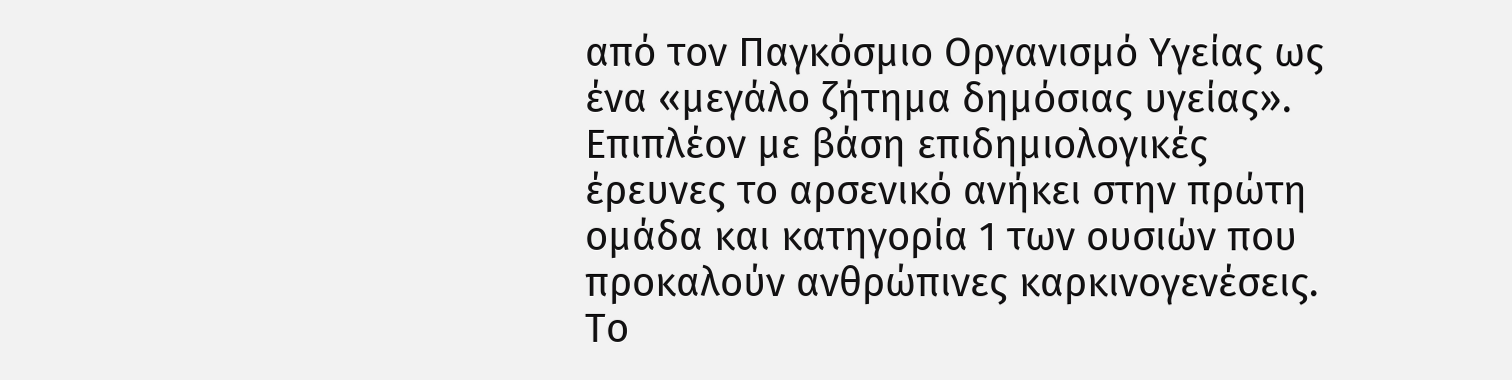από τον Παγκόσμιο Οργανισμό Υγείας ως ένα «μεγάλο ζήτημα δημόσιας υγείας». Επιπλέον με βάση επιδημιολογικές έρευνες το αρσενικό ανήκει στην πρώτη ομάδα και κατηγορία 1 των ουσιών που προκαλούν ανθρώπινες καρκινογενέσεις. Το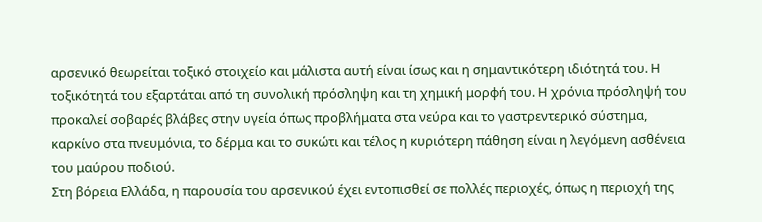αρσενικό θεωρείται τοξικό στοιχείο και μάλιστα αυτή είναι ίσως και η σημαντικότερη ιδιότητά του. Η τοξικότητά του εξαρτάται από τη συνολική πρόσληψη και τη χημική μορφή του. Η χρόνια πρόσληψή του προκαλεί σοβαρές βλάβες στην υγεία όπως προβλήματα στα νεύρα και το γαστρεντερικό σύστημα, καρκίνο στα πνευμόνια, το δέρμα και το συκώτι και τέλος η κυριότερη πάθηση είναι η λεγόμενη ασθένεια του μαύρου ποδιού.
Στη βόρεια Ελλάδα, η παρουσία του αρσενικού έχει εντοπισθεί σε πολλές περιοχές, όπως η περιοχή της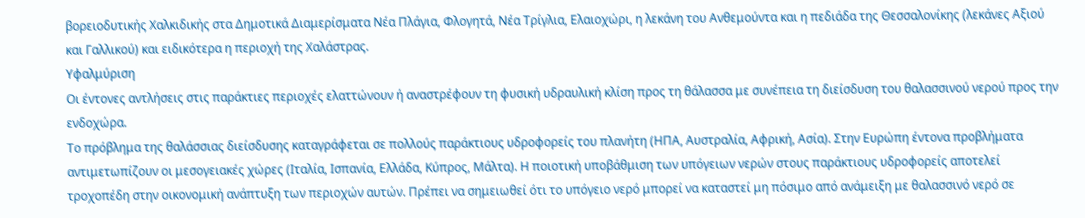βορειοδυτικής Χαλκιδικής στα Δημοτικά Διαμερίσματα Νέα Πλάγια, Φλογητά, Νέα Τρίγλια, Ελαιοχώρι, η λεκάνη του Ανθεμούντα και η πεδιάδα της Θεσσαλονίκης (λεκάνες Αξιού και Γαλλικού) και ειδικότερα η περιοχή της Χαλάστρας.
Υφαλμύριση
Οι έντονες αντλήσεις στις παράκτιες περιοχές ελαττώνουν ή αναστρέφουν τη φυσική υδραυλική κλίση προς τη θάλασσα με συνέπεια τη διείσδυση του θαλασσινού νερού προς την ενδοχώρα.
Το πρόβλημα της θαλάσσιας διείσδυσης καταγράφεται σε πολλούς παράκτιους υδροφορείς του πλανήτη (ΗΠΑ, Αυστραλία, Αφρική, Ασία). Στην Ευρώπη έντονα προβλήματα αντιμετωπίζουν οι μεσογειακές χώρες (Ιταλία, Ισπανία, Ελλάδα, Κύπρος, Μάλτα). Η ποιοτική υποβάθμιση των υπόγειων νερών στους παράκτιους υδροφορείς αποτελεί τροχοπέδη στην οικονομική ανάπτυξη των περιοχών αυτών. Πρέπει να σημειωθεί ότι το υπόγειο νερό μπορεί να καταστεί μη πόσιμο από ανάμειξη με θαλασσινό νερό σε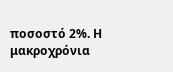ποσοστό 2%. Η μακροχρόνια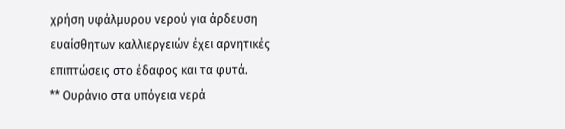χρήση υφάλμυρου νερού για άρδευση ευαίσθητων καλλιεργειών έχει αρνητικές επιπτώσεις στο έδαφος και τα φυτά.
** Ουράνιο στα υπόγεια νερά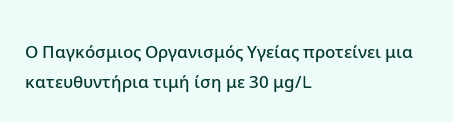Ο Παγκόσμιος Οργανισμός Υγείας προτείνει μια κατευθυντήρια τιμή ίση με 30 μg/L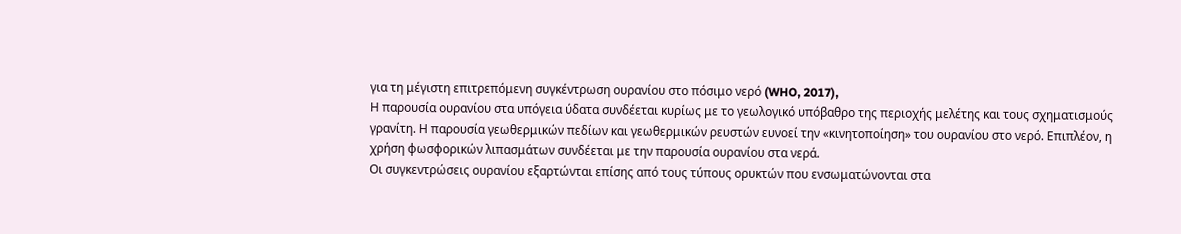για τη μέγιστη επιτρεπόμενη συγκέντρωση ουρανίου στο πόσιμο νερό (WHO, 2017),
Η παρουσία ουρανίου στα υπόγεια ύδατα συνδέεται κυρίως με το γεωλογικό υπόβαθρο της περιοχής μελέτης και τους σχηματισμούς γρανίτη. Η παρουσία γεωθερμικών πεδίων και γεωθερμικών ρευστών ευνοεί την «κινητοποίηση» του ουρανίου στο νερό. Επιπλέον, η χρήση φωσφορικών λιπασμάτων συνδέεται με την παρουσία ουρανίου στα νερά.
Οι συγκεντρώσεις ουρανίου εξαρτώνται επίσης από τους τύπους ορυκτών που ενσωματώνονται στα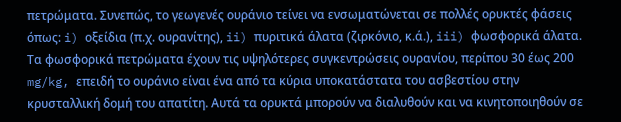πετρώματα. Συνεπώς, το γεωγενές ουράνιο τείνει να ενσωματώνεται σε πολλές ορυκτές φάσεις όπως: i) οξείδια (π.χ. ουρανίτης), ii) πυριτικά άλατα (ζιρκόνιο, κ.ά.), iii) φωσφορικά άλατα. Τα φωσφορικά πετρώματα έχουν τις υψηλότερες συγκεντρώσεις ουρανίου, περίπου 30 έως 200 mg/kg, επειδή το ουράνιο είναι ένα από τα κύρια υποκατάστατα του ασβεστίου στην κρυσταλλική δομή του απατίτη. Αυτά τα ορυκτά μπορούν να διαλυθούν και να κινητοποιηθούν σε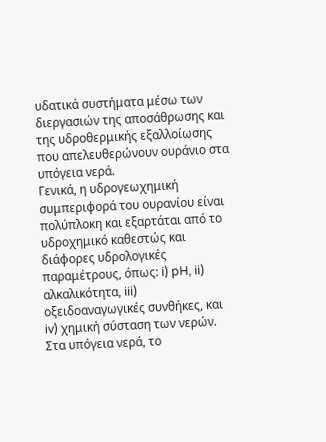υδατικά συστήματα μέσω των διεργασιών της αποσάθρωσης και της υδροθερμικής εξαλλοίωσης που απελευθερώνουν ουράνιο στα υπόγεια νερά.
Γενικά, η υδρογεωχημική συμπεριφορά του ουρανίου είναι πολύπλοκη και εξαρτάται από το υδροχημικό καθεστώς και διάφορες υδρολογικές παραμέτρους, όπως: i) pH, ii) αλκαλικότητα, iii) οξειδοαναγωγικές συνθήκες, και iv) χημική σύσταση των νερών.
Στα υπόγεια νερά, το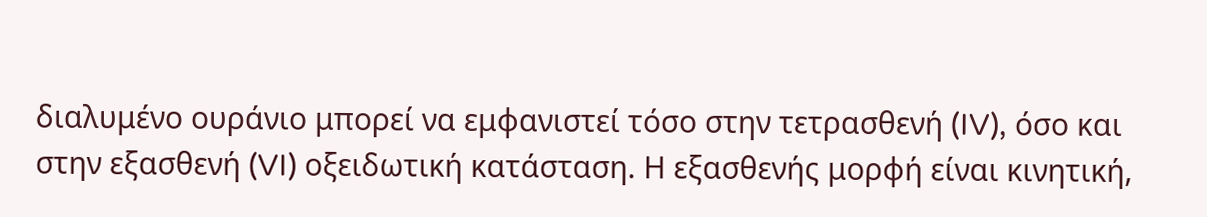διαλυμένο ουράνιο μπορεί να εμφανιστεί τόσο στην τετρασθενή (IV), όσο και στην εξασθενή (VI) οξειδωτική κατάσταση. Η εξασθενής μορφή είναι κινητική,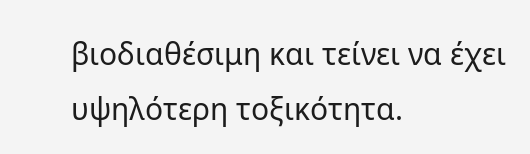βιοδιαθέσιμη και τείνει να έχει υψηλότερη τοξικότητα.